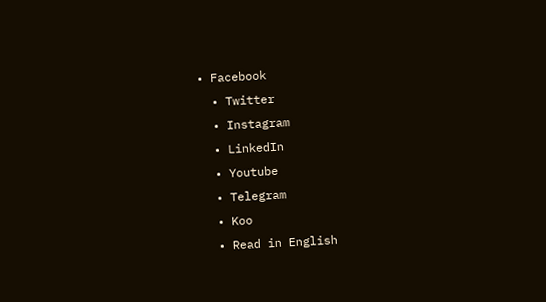• Facebook
  • Twitter
  • Instagram
  • LinkedIn
  • Youtube
  • Telegram
  • Koo
  • Read in English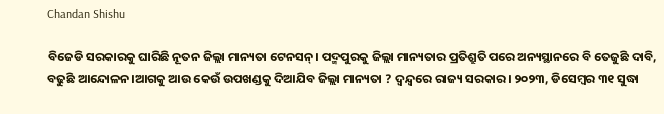Chandan Shishu

ବିଜେଡି ସରକାରକୁ ଘାରିଛି ନୂତନ ଜିଲ୍ଲା ମାନ୍ୟତା ଟେନସନ୍। ପଦ୍ମପୁରକୁ ଜିଲ୍ଲା ମାନ୍ୟତାର ପ୍ରତିଶ୍ରୁତି ପରେ ଅନ୍ୟସ୍ଥାନରେ ବି ତେଜୁଛି ଦାବି, ବଢୁଛି ଆନ୍ଦୋଳନ।ଆଗକୁ ଆଉ କେଉଁ ଉପଖଣ୍ଡକୁ ଦିଆଯିବ ଜିଲ୍ଲା ମାନ୍ୟତା ? ଦ୍ୱନ୍ଦ୍ୱରେ ରାଜ୍ୟ ସରକାର। ୨୦୨୩, ଡିସେମ୍ବର ୩୧ ସୁଦ୍ଧା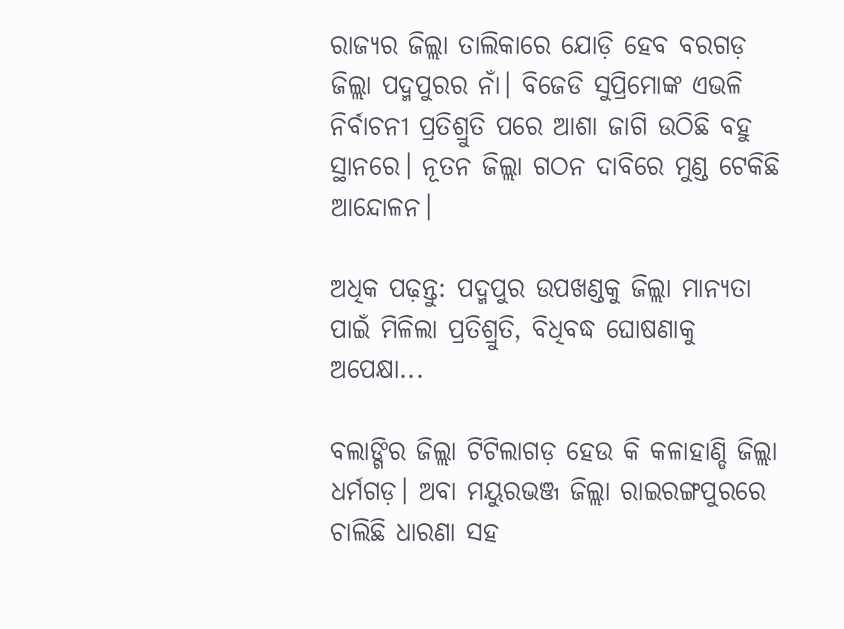ରାଜ୍ୟର ଜିଲ୍ଲା ତାଲିକାରେ ଯୋଡ଼ି ହେବ ବରଗଡ଼ ଜିଲ୍ଲା ପଦ୍ମପୁରର ନାଁ। ବିଜେଡି ସୁପ୍ରିମୋଙ୍କ ଏଭଳି ନିର୍ବାଚନୀ ପ୍ରତିଶ୍ରୁତି ପରେ ଆଶା ଜାଗି ଉଠିଛି ବହୁ ସ୍ଥାନରେ। ନୂତନ ଜିଲ୍ଲା ଗଠନ ଦାବିରେ ମୁଣ୍ଡ ଟେକିଛି ଆନ୍ଦୋଳନ।

ଅଧିକ ପଢ଼ନ୍ତୁ: ପଦ୍ମପୁର ଉପଖଣ୍ଡକୁ ଜିଲ୍ଲା ମାନ୍ୟତା ପାଇଁ ମିଳିଲା ପ୍ରତିଶ୍ରୁତି, ବିଧିବଦ୍ଧ ଘୋଷଣାକୁ ଅପେକ୍ଷା...

ବଲାଙ୍ଗିର ଜିଲ୍ଲା ଟିଟିଲାଗଡ଼ ହେଉ କି କଳାହାଣ୍ଡି ଜିଲ୍ଲା ଧର୍ମଗଡ଼। ଅବା ମୟୁରଭଞ୍ଜ ଜିଲ୍ଲା ରାଇରଙ୍ଗପୁରରେ ଚାଲିଛି ଧାରଣା ସହ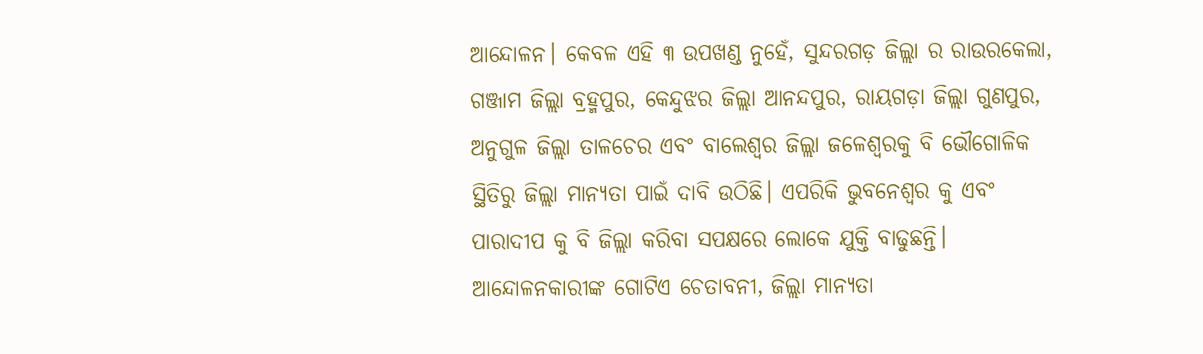ଆନ୍ଦୋଳନ। କେବଳ ଏହି ୩ ଉପଖଣ୍ଡ ନୁହେଁ, ସୁନ୍ଦରଗଡ଼ ଜିଲ୍ଲା ର ରାଉରକେଲା, ଗଞ୍ଜାମ ଜିଲ୍ଲା ବ୍ରହ୍ମପୁର, କେନ୍ଦୁଝର ଜିଲ୍ଲା ଆନନ୍ଦପୁର, ରାୟଗଡ଼ା ଜିଲ୍ଲା ଗୁଣପୁର, ଅନୁଗୁଳ ଜିଲ୍ଲା ତାଳଚେର ଏବଂ ବାଲେଶ୍ୱର ଜିଲ୍ଲା ଜଳେଶ୍ୱରକୁ ବି ଭୌଗୋଳିକ ସ୍ଥିତିରୁ ଜିଲ୍ଲା ମାନ୍ୟତା ପାଇଁ ଦାବି ଉଠିଛି। ଏପରିକି ଭୁବନେଶ୍ୱର କୁ ଏବଂ ପାରାଦୀପ କୁ ବି ଜିଲ୍ଲା କରିବା ସପକ୍ଷରେ ଲୋକେ ଯୁକ୍ତି ବାଢୁଛନ୍ତି। ଆନ୍ଦୋଳନକାରୀଙ୍କ ଗୋଟିଏ ଚେତାବନୀ, ଜିଲ୍ଲା ମାନ୍ୟତା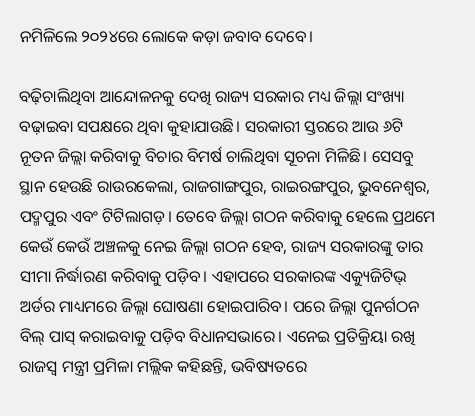ନମିଳିଲେ ୨୦୨୪ରେ ଲୋକେ କଡ଼ା ଜବାବ ଦେବେ।

ବଢ଼ିଚାଲିଥିବା ଆନ୍ଦୋଳନକୁ ଦେଖି ରାଜ୍ୟ ସରକାର ମଧ୍ୟ ଜିଲ୍ଲା ସଂଖ୍ୟା ବଢ଼ାଇବା ସପକ୍ଷରେ ଥିବା କୁହାଯାଉଛି। ସରକାରୀ ସ୍ତରରେ ଆଉ ୬ଟି ନୂତନ ଜିଲ୍ଲା କରିବାକୁ ବିଚାର ବିମର୍ଷ ଚାଲିଥିବା ସୂଚନା ମିଳିଛି। ସେସବୁ ସ୍ଥାନ ହେଉଛି ରାଉରକେଲା, ରାଜଗାଙ୍ଗପୁର, ରାଇରଙ୍ଗପୁର, ଭୁବନେଶ୍ୱର, ପଦ୍ମପୁର ଏବଂ ଟିଟିଲାଗଡ଼। ତେବେ ଜିଲ୍ଲା ଗଠନ କରିବାକୁ ହେଲେ ପ୍ରଥମେ କେଉଁ କେଉଁ ଅଞ୍ଚଳକୁ ନେଇ ଜିଲ୍ଲା ଗଠନ ହେବ, ରାଜ୍ୟ ସରକାରଙ୍କୁ ତାର ସୀମା ନିର୍ଦ୍ଧାରଣ କରିବାକୁ ପଡ଼ିବ। ଏହାପରେ ସରକାରଙ୍କ ଏକ୍ୟୁଜିଟିଭ୍ ଅର୍ଡର ମାଧ୍ୟମରେ ଜିଲ୍ଲା ଘୋଷଣା ହୋଇପାରିବ। ପରେ ଜିଲ୍ଲା ପୁନର୍ଗଠନ ବିଲ୍ ପାସ୍ କରାଇବାକୁ ପଡ଼ିବ ବିଧାନସଭାରେ। ଏନେଇ ପ୍ରତିକ୍ରିୟା ରଖି ରାଜସ୍ବ ମନ୍ତ୍ରୀ ପ୍ରମିଳା ମଲ୍ଲିକ କହିଛନ୍ତି, ଭବିଷ୍ୟତରେ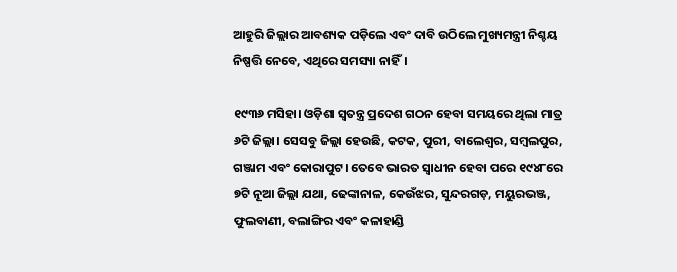ଆହୁରି ଜିଲ୍ଲାର ଆବଶ୍ୟକ ପଡ଼ିଲେ ଏବଂ ଦାବି ଉଠିଲେ ମୁଖ୍ୟମନ୍ତ୍ରୀ ନିଶ୍ଚୟ ନିଷ୍ପତ୍ତି ନେବେ, ଏଥିରେ ସମସ୍ୟା ନାହିଁ।

୧୯୩୬ ମସିହା। ଓଡ଼ିଶା ସ୍ବତନ୍ତ୍ର ପ୍ରଦେଶ ଗଠନ ହେବା ସମୟରେ ଥିଲା ମାତ୍ର ୬ଟି ଜିଲ୍ଲା। ସେସବୁ ଜିଲ୍ଲା ହେଉଛି, କଟକ, ପୁରୀ, ବାଲେଶ୍ୱର, ସମ୍ବଲପୁର, ଗଞ୍ଜାମ ଏବଂ କୋରାପୁଟ। ତେବେ ଭାରତ ସ୍ବାଧୀନ ହେବା ପରେ ୧୯୪୮ରେ ୭ଟି ନୂଆ ଜିଲ୍ଲା ଯଥା, ଢେଙ୍କାନାଳ, କେଉଁଝର, ସୁନ୍ଦରଗଡ଼, ମୟୁରଭଞ୍ଜ, ଫୁଲବାଣୀ, ବଲାଙ୍ଗିର ଏବଂ କଳାହାଣ୍ଡି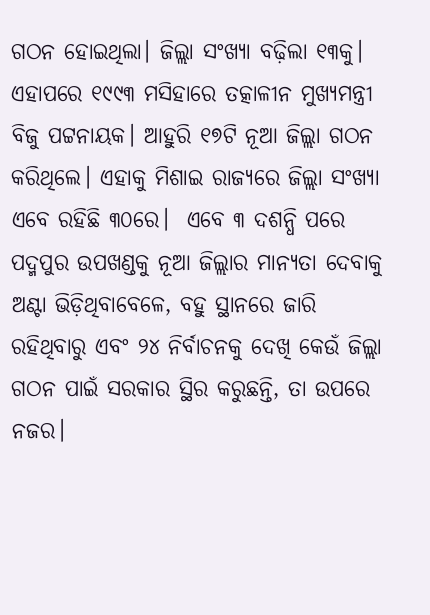ଗଠନ ହୋଇଥିଲା। ଜିଲ୍ଲା ସଂଖ୍ୟା ବଢ଼ିଲା ୧୩କୁ। ଏହାପରେ ୧୯୯୩ ମସିହାରେ ତତ୍କାଳୀନ ମୁଖ୍ୟମନ୍ତ୍ରୀ ବିଜୁ ପଟ୍ଟନାୟକ। ଆହୁରି ୧୭ଟି ନୂଆ ଜିଲ୍ଲା ଗଠନ କରିଥିଲେ। ଏହାକୁ ମିଶାଇ ରାଜ୍ୟରେ ଜିଲ୍ଲା ସଂଖ୍ୟା ଏବେ ରହିଛି ୩୦ରେ।  ଏବେ ୩ ଦଶନ୍ଧି ପରେ ପଦ୍ମପୁର ଉପଖଣ୍ଡକୁ ନୂଆ ଜିଲ୍ଲାର ମାନ୍ୟତା ଦେବାକୁ ଅଣ୍ଟା ଭିଡ଼ିଥିବାବେଳେ, ବହୁ ସ୍ଥାନରେ ଜାରି ରହିଥିବାରୁ ଏବଂ ୨୪ ନିର୍ବାଚନକୁ ଦେଖି କେଉଁ ଜିଲ୍ଲା ଗଠନ ପାଇଁ ସରକାର ସ୍ଥିର କରୁଛନ୍ତି, ତା ଉପରେ ନଜର।